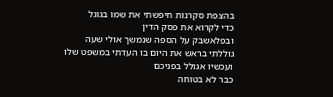בהצפת סקרנות חיפשתי את שמו בגוגל
כדי לקרוא את פסק הדין
ובפלאשבק על הספה שנמשך אולי שעה
גוללתי בראש את היום בו העדתי במשפט שלו
ועכשיו אגולל בפניכם
כבר לא בטוחה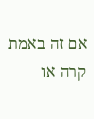אם זה באמת קרה או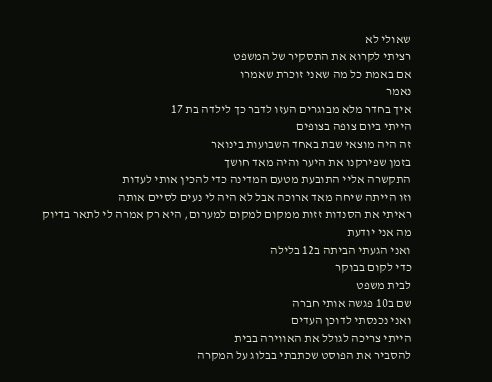שאולי לא
רציתי לקרוא את התסקיר של המשפט
אם באמת כל מה שאני זוכרת שאמרו
נאמר
איך בחדר מלא מבוגרים העזו לדבר כך לילדה בת 17
הייתי ביום צופה בצופים
זה היה מוצאי שבת באחד השבועות בינואר
בזמן שפירקנו את היער והיה מאד חושך
התקשרה אליי התובעת מטעם המדינה כדי להכין אותי לעדות
וזו הייתה שיחה מאד ארוכה אבל לא היה לי נעים לסיים אותה
ראיתי את הסנדות זזות ממקום למקום למערום, היא רק אמרה לי לתאר בדיוק מה אני יודעת
ואני הגעתי הביתה ב12 בלילה
כדי לקום בבוקר
לבית משפט
שם ב10 פגשה אותי חברה
ואני נכנסתי לדוכן העדים
הייתי צריכה לגולל את האווירה בבית
להסביר את הפוסט שכתבתי בבלוג על המקרה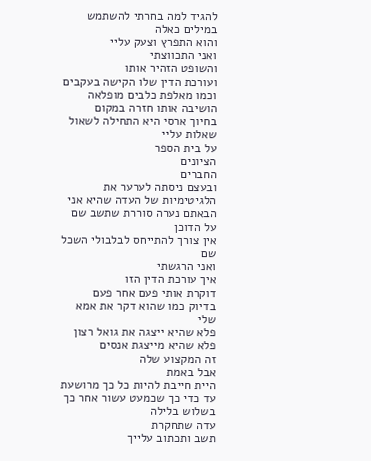להגיד למה בחרתי להשתמש במילים כאלה
והוא התפרץ וצעק עליי
ואני התכווצתי
והשופט הזהיר אותו
ועורכת הדין שלו הקישה בעקבים וכמו מאלפת כלבים מופלאה הושיבה אותו חזרה במקום
בחיוך ארסי היא התחילה לשאול שאלות עליי
על בית הספר
הציונים
החברים
ובעצם ניסתה לערער את הלגיטימיות של העדה שהיא אני
הבאתם נערה סוררת שתשב שם על הדוכן
אין צורך להתייחס לבלבולי השכל שם
ואני הרגשתי
איך עורכת הדין הזו
דוקרת אותי פעם אחר פעם
בדיוק כמו שהוא דקר את אמא שלי
פלא שהיא ייצגה את גואל רצון
פלא שהיא מייצגת אנסים
זה המקצוע שלה
אבל באמת
היית חייבת להיות כל כך מרושעת
עד כדי כך שכמעט עשור אחר כך
בשלוש בלילה
עדה שתחקרת
תשב ותכתוב עלייך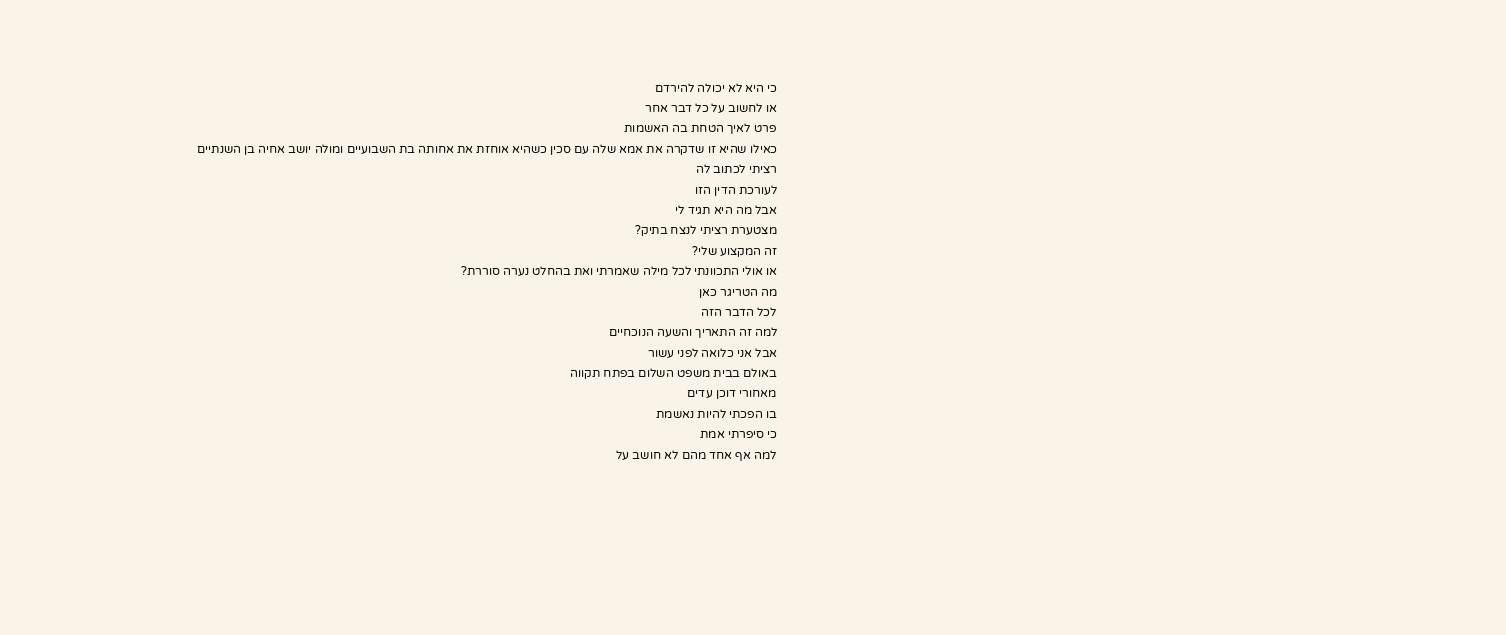כי היא לא יכולה להירדם
או לחשוב על כל דבר אחר
פרט לאיך הטחת בה האשמות
כאילו שהיא זו שדקרה את אמא שלה עם סכין כשהיא אוחזת את אחותה בת השבועיים ומולה יושב אחיה בן השנתיים
רציתי לכתוב לה
לעורכת הדין הזו
אבל מה היא תגיד לי
מצטערת רציתי לנצח בתיק?
זה המקצוע שלי?
או אולי התכוונתי לכל מילה שאמרתי ואת בהחלט נערה סוררת?
מה הטריגר כאן
לכל הדבר הזה
למה זה התאריך והשעה הנוכחיים
אבל אני כלואה לפני עשור
באולם בבית משפט השלום בפתח תקווה
מאחורי דוכן עדים
בו הפכתי להיות נאשמת
כי סיפרתי אמת
למה אף אחד מהם לא חושב על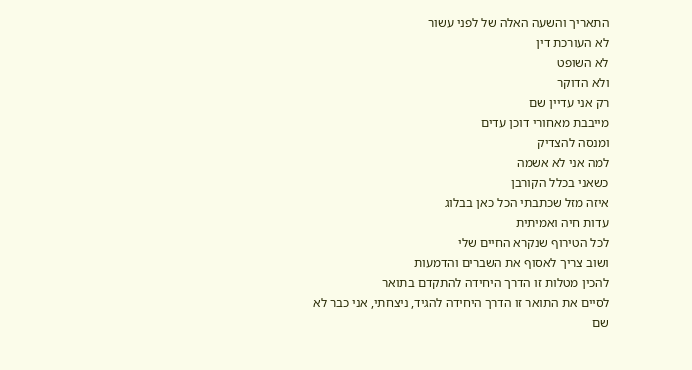התאריך והשעה האלה של לפני עשור
לא העורכת דין
לא השופט
ולא הדוקר
רק אני עדיין שם
מייבבת מאחורי דוכן עדים
ומנסה להצדיק
למה אני לא אשמה
כשאני בכלל הקורבן
איזה מזל שכתבתי הכל כאן בבלוג
עדות חיה ואמיתית
לכל הטירוף שנקרא החיים שלי
ושוב צריך לאסוף את השברים והדמעות
להכין מטלות זו הדרך היחידה להתקדם בתואר
לסיים את התואר זו הדרך היחידה להגיד, ניצחתי, אני כבר לא שם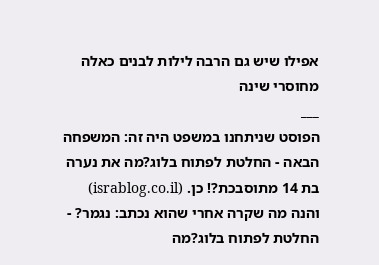אפילו שיש גם הרבה לילות לבנים כאלה
מחוסרי שינה
___
הפוסט שניתחנו במשפט היה זה: המשפחה הבאה - החלטת לפתוח בלוג?מה את נערה בת 14 מתוסבכת?! כן. (israblog.co.il)
והנה מה שקרה אחרי שהוא נכתב: נגמר? - החלטת לפתוח בלוג?מה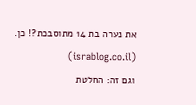את נערה בת 14 מתוסבכת?! כן. (israblog.co.il)
וגם זה: החלטת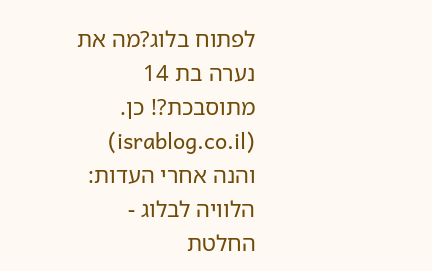לפתוח בלוג?מה את נערה בת 14 מתוסבכת?! כן. (israblog.co.il)
והנה אחרי העדות: הלוויה לבלוג - החלטת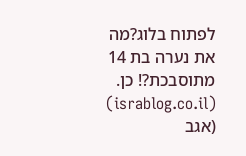לפתוח בלוג?מה את נערה בת 14 מתוסבכת?! כן. (israblog.co.il) (אגב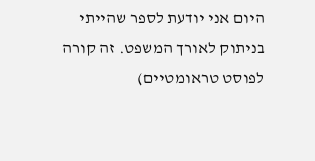היום אני יודעת לספר שהייתי בניתוק לאורך המשפט. זה קורה לפוסט טראומטיים)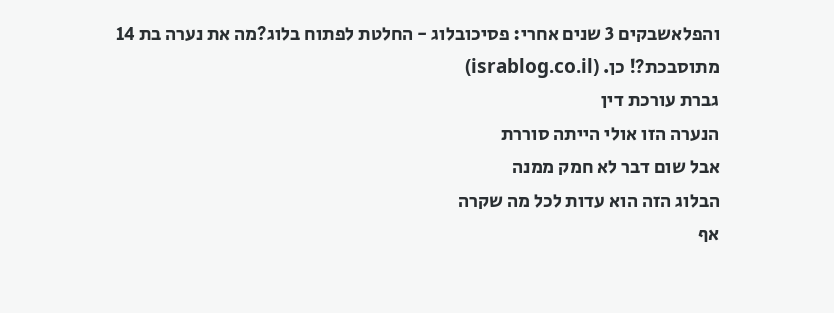והפלאשבקים 3 שנים אחרי: פסיכובלוג - החלטת לפתוח בלוג?מה את נערה בת 14 מתוסבכת?! כן. (israblog.co.il)
גברת עורכת דין
הנערה הזו אולי הייתה סוררת
אבל שום דבר לא חמק ממנה
הבלוג הזה הוא עדות לכל מה שקרה
אף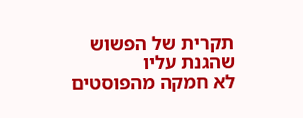תקרית של הפשוש שהגנת עליו
לא חמקה מהפוסטים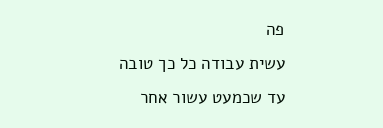פה
עשית עבודה כל כך טובה
עד שכמעט עשור אחר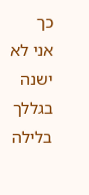כך
אני לא ישנה בגללך בלילה